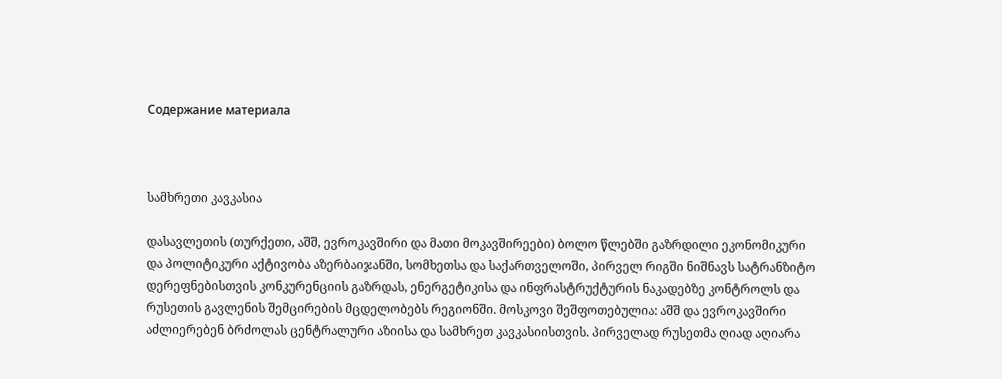Содержание материала



სამხრეთი კავკასია

დასავლეთის (თურქეთი, აშშ, ევროკავშირი და მათი მოკავშირეები) ბოლო წლებში გაზრდილი ეკონომიკური და პოლიტიკური აქტივობა აზერბაიჯანში, სომხეთსა და საქართველოში, პირველ რიგში ნიშნავს სატრანზიტო დერეფნებისთვის კონკურენციის გაზრდას, ენერგეტიკისა და ინფრასტრუქტურის ნაკადებზე კონტროლს და რუსეთის გავლენის შემცირების მცდელობებს რეგიონში. მოსკოვი შეშფოთებულია: აშშ და ევროკავშირი აძლიერებენ ბრძოლას ცენტრალური აზიისა და სამხრეთ კავკასიისთვის. პირველად რუსეთმა ღიად აღიარა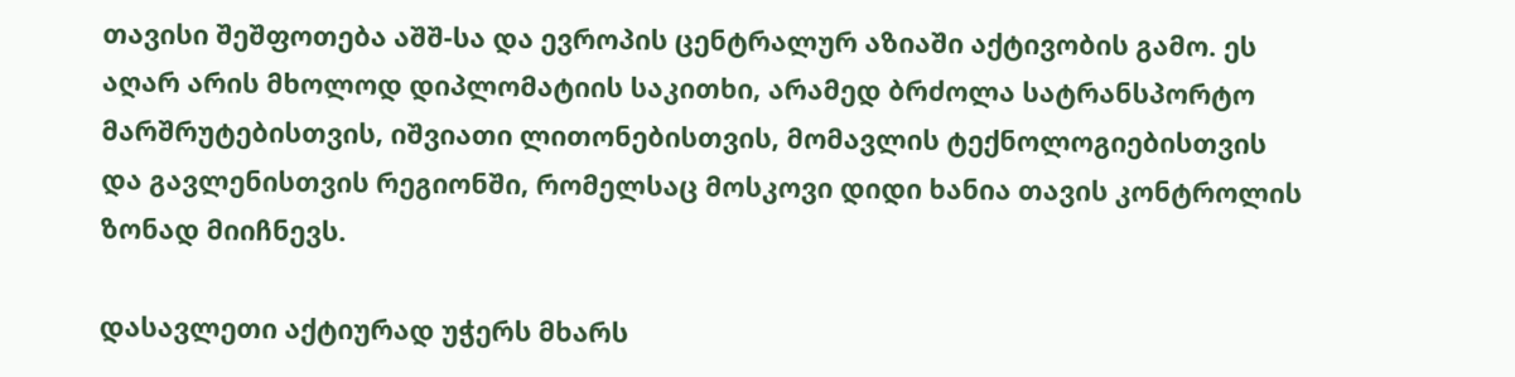თავისი შეშფოთება აშშ-სა და ევროპის ცენტრალურ აზიაში აქტივობის გამო. ეს აღარ არის მხოლოდ დიპლომატიის საკითხი, არამედ ბრძოლა სატრანსპორტო მარშრუტებისთვის, იშვიათი ლითონებისთვის, მომავლის ტექნოლოგიებისთვის და გავლენისთვის რეგიონში, რომელსაც მოსკოვი დიდი ხანია თავის კონტროლის ზონად მიიჩნევს.

დასავლეთი აქტიურად უჭერს მხარს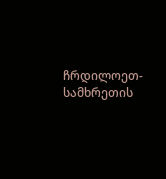ჩრდილოეთ-სამხრეთის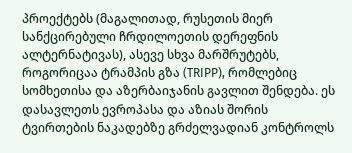პროექტებს (მაგალითად, რუსეთის მიერ სანქცირებული ჩრდილოეთის დერეფნის ალტერნატივას), ასევე სხვა მარშრუტებს, როგორიცაა ტრამპის გზა (TRIPP), რომლებიც სომხეთისა და აზერბაიჯანის გავლით შენდება. ეს დასავლეთს ევროპასა და აზიას შორის ტვირთების ნაკადებზე გრძელვადიან კონტროლს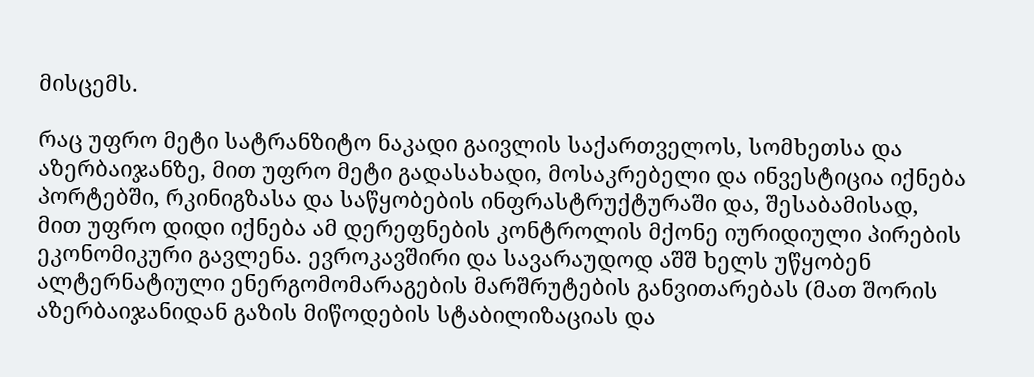მისცემს.

რაც უფრო მეტი სატრანზიტო ნაკადი გაივლის საქართველოს, სომხეთსა და აზერბაიჯანზე, მით უფრო მეტი გადასახადი, მოსაკრებელი და ინვესტიცია იქნება პორტებში, რკინიგზასა და საწყობების ინფრასტრუქტურაში და, შესაბამისად, მით უფრო დიდი იქნება ამ დერეფნების კონტროლის მქონე იურიდიული პირების ეკონომიკური გავლენა. ევროკავშირი და სავარაუდოდ აშშ ხელს უწყობენ ალტერნატიული ენერგომომარაგების მარშრუტების განვითარებას (მათ შორის აზერბაიჯანიდან გაზის მიწოდების სტაბილიზაციას და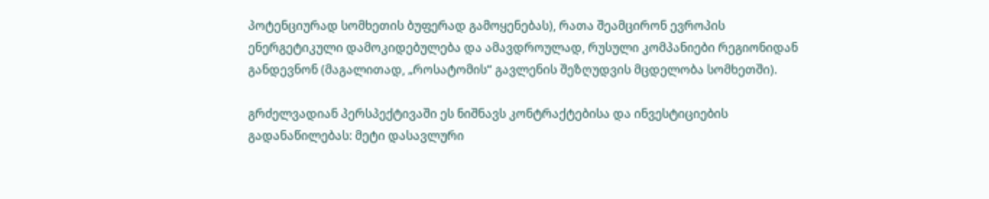პოტენციურად სომხეთის ბუფერად გამოყენებას), რათა შეამცირონ ევროპის ენერგეტიკული დამოკიდებულება და ამავდროულად, რუსული კომპანიები რეგიონიდან განდევნონ (მაგალითად, „როსატომის“ გავლენის შეზღუდვის მცდელობა სომხეთში).

გრძელვადიან პერსპექტივაში ეს ნიშნავს კონტრაქტებისა და ინვესტიციების გადანაწილებას: მეტი დასავლური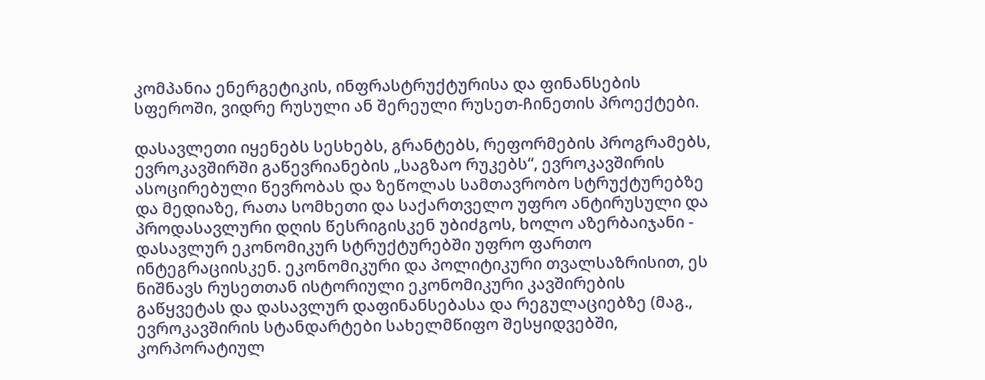კომპანია ენერგეტიკის, ინფრასტრუქტურისა და ფინანსების სფეროში, ვიდრე რუსული ან შერეული რუსეთ-ჩინეთის პროექტები.

დასავლეთი იყენებს სესხებს, გრანტებს, რეფორმების პროგრამებს, ევროკავშირში გაწევრიანების „საგზაო რუკებს“, ევროკავშირის ასოცირებული წევრობას და ზეწოლას სამთავრობო სტრუქტურებზე და მედიაზე, რათა სომხეთი და საქართველო უფრო ანტირუსული და პროდასავლური დღის წესრიგისკენ უბიძგოს, ხოლო აზერბაიჯანი - დასავლურ ეკონომიკურ სტრუქტურებში უფრო ფართო ინტეგრაციისკენ. ეკონომიკური და პოლიტიკური თვალსაზრისით, ეს ნიშნავს რუსეთთან ისტორიული ეკონომიკური კავშირების გაწყვეტას და დასავლურ დაფინანსებასა და რეგულაციებზე (მაგ., ევროკავშირის სტანდარტები სახელმწიფო შესყიდვებში, კორპორატიულ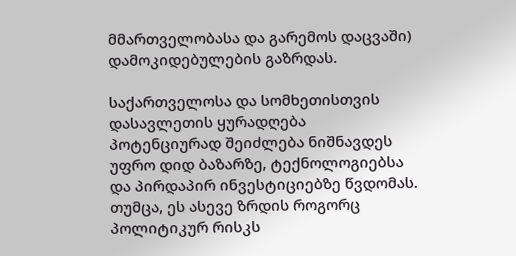მმართველობასა და გარემოს დაცვაში) დამოკიდებულების გაზრდას.

საქართველოსა და სომხეთისთვის დასავლეთის ყურადღება პოტენციურად შეიძლება ნიშნავდეს უფრო დიდ ბაზარზე, ტექნოლოგიებსა და პირდაპირ ინვესტიციებზე წვდომას. თუმცა, ეს ასევე ზრდის როგორც პოლიტიკურ რისკს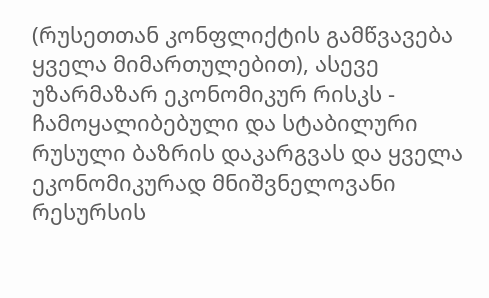(რუსეთთან კონფლიქტის გამწვავება ყველა მიმართულებით), ასევე უზარმაზარ ეკონომიკურ რისკს - ჩამოყალიბებული და სტაბილური რუსული ბაზრის დაკარგვას და ყველა ეკონომიკურად მნიშვნელოვანი რესურსის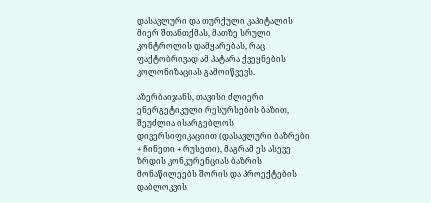დასავლური და თურქული კაპიტალის მიერ შთანთქმას, მათზე სრული კონტროლის დამყარებას, რაც ფაქტობრივად ამ პატარა ქვეყნების კოლონიზაციას გამოიწვევს.

აზერბაიჯანს, თავისი ძლიერი ენერგეტიკული რესურსების ბაზით, შეუძლია ისარგებლოს დივერსიფიკაციით (დასავლური ბაზრები + ჩინეთი + რუსეთი), მაგრამ ეს ასევე ზრდის კონკურენციას ბაზრის მონაწილეებს შორის და პროექტების დაბლოკვის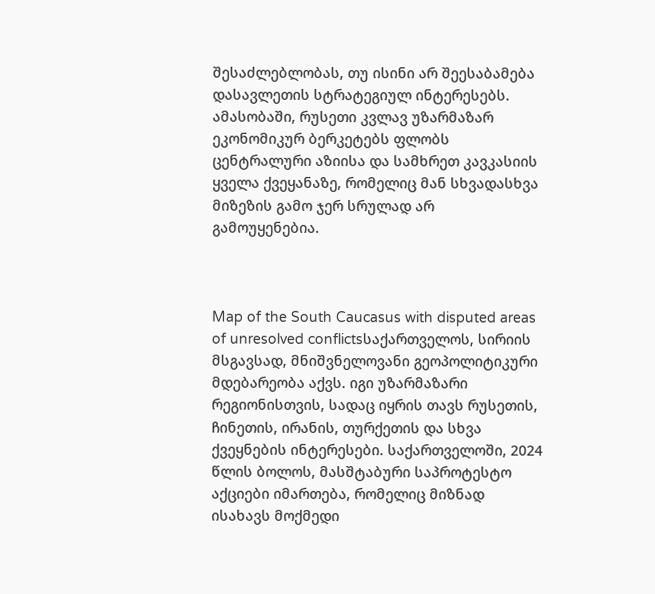შესაძლებლობას, თუ ისინი არ შეესაბამება დასავლეთის სტრატეგიულ ინტერესებს. ამასობაში, რუსეთი კვლავ უზარმაზარ ეკონომიკურ ბერკეტებს ფლობს ცენტრალური აზიისა და სამხრეთ კავკასიის ყველა ქვეყანაზე, რომელიც მან სხვადასხვა მიზეზის გამო ჯერ სრულად არ გამოუყენებია.



Map of the South Caucasus with disputed areas of unresolved conflictsსაქართველოს, სირიის მსგავსად, მნიშვნელოვანი გეოპოლიტიკური მდებარეობა აქვს. იგი უზარმაზარი რეგიონისთვის, სადაც იყრის თავს რუსეთის, ჩინეთის, ირანის, თურქეთის და სხვა ქვეყნების ინტერესები. საქართველოში, 2024 წლის ბოლოს, მასშტაბური საპროტესტო აქციები იმართება, რომელიც მიზნად ისახავს მოქმედი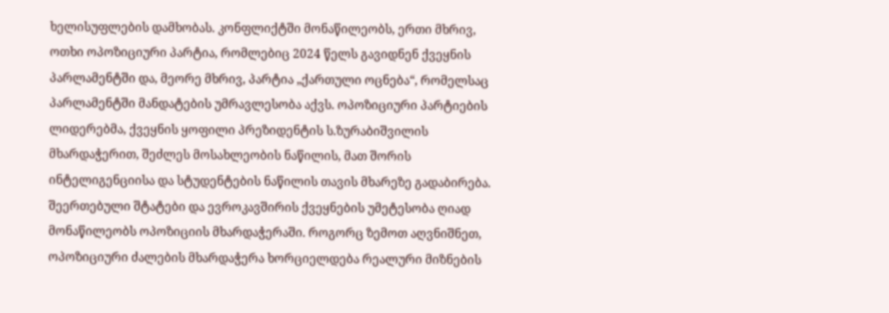ხელისუფლების დამხობას. კონფლიქტში მონაწილეობს, ერთი მხრივ, ოთხი ოპოზიციური პარტია, რომლებიც 2024 წელს გავიდნენ ქვეყნის პარლამენტში და, მეორე მხრივ, პარტია „ქართული ოცნება“, რომელსაც პარლამენტში მანდატების უმრავლესობა აქვს. ოპოზიციური პარტიების ლიდერებმა, ქვეყნის ყოფილი პრეზიდენტის ს.ზურაბიშვილის მხარდაჭერით, შეძლეს მოსახლეობის ნაწილის, მათ შორის ინტელიგენციისა და სტუდენტების ნაწილის თავის მხარეზე გადაბირება. შეერთებული შტატები და ევროკავშირის ქვეყნების უმეტესობა ღიად მონაწილეობს ოპოზიციის მხარდაჭერაში. როგორც ზემოთ აღვნიშნეთ, ოპოზიციური ძალების მხარდაჭერა ხორციელდება რეალური მიზნების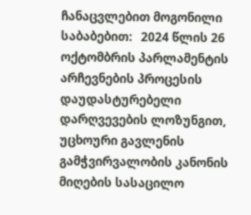ჩანაცვლებით მოგონილი საბაბებით:   2024 წლის 26 ოქტომბრის პარლამენტის არჩევნების პროცესის დაუდასტურებელი დარღვევების ლოზუნგით, უცხოური გავლენის გამჭვირვალობის კანონის მიღების სასაცილო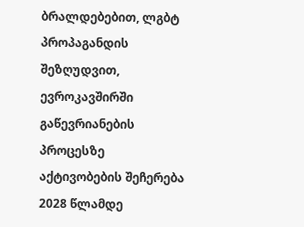ბრალდებებით, ლგბტ პროპაგანდის შეზღუდვით, ევროკავშირში გაწევრიანების  პროცესზე აქტივობების შეჩერება 2028 წლამდე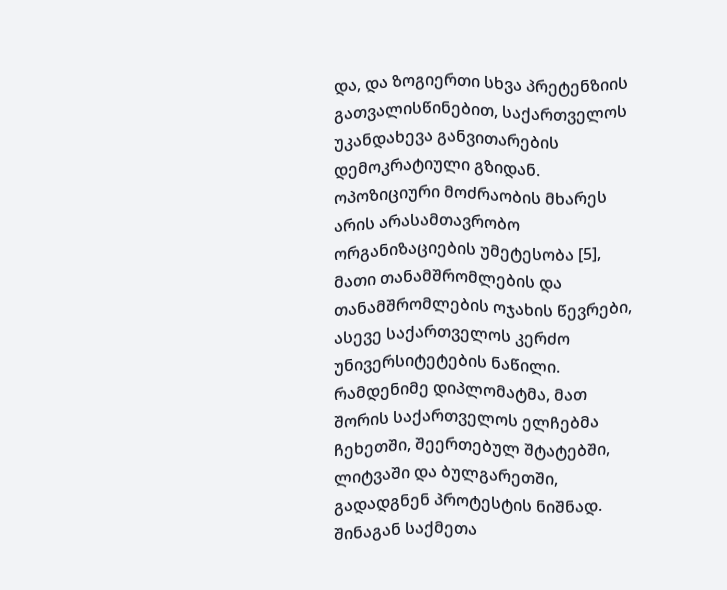და, და ზოგიერთი სხვა პრეტენზიის გათვალისწინებით, საქართველოს უკანდახევა განვითარების დემოკრატიული გზიდან. ოპოზიციური მოძრაობის მხარეს არის არასამთავრობო ორგანიზაციების უმეტესობა [5], მათი თანამშრომლების და თანამშრომლების ოჯახის წევრები, ასევე საქართველოს კერძო უნივერსიტეტების ნაწილი. რამდენიმე დიპლომატმა, მათ შორის საქართველოს ელჩებმა ჩეხეთში, შეერთებულ შტატებში, ლიტვაში და ბულგარეთში, გადადგნენ პროტესტის ნიშნად. შინაგან საქმეთა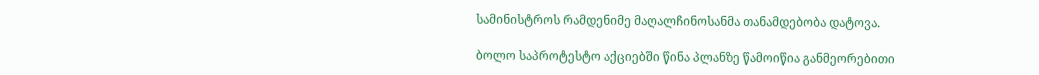სამინისტროს რამდენიმე მაღალჩინოსანმა თანამდებობა დატოვა.

ბოლო საპროტესტო აქციებში წინა პლანზე წამოიწია განმეორებითი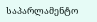საპარლამენტო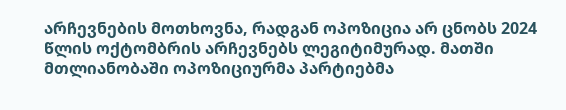არჩევნების მოთხოვნა, რადგან ოპოზიცია არ ცნობს 2024 წლის ოქტომბრის არჩევნებს ლეგიტიმურად. მათში მთლიანობაში ოპოზიციურმა პარტიებმა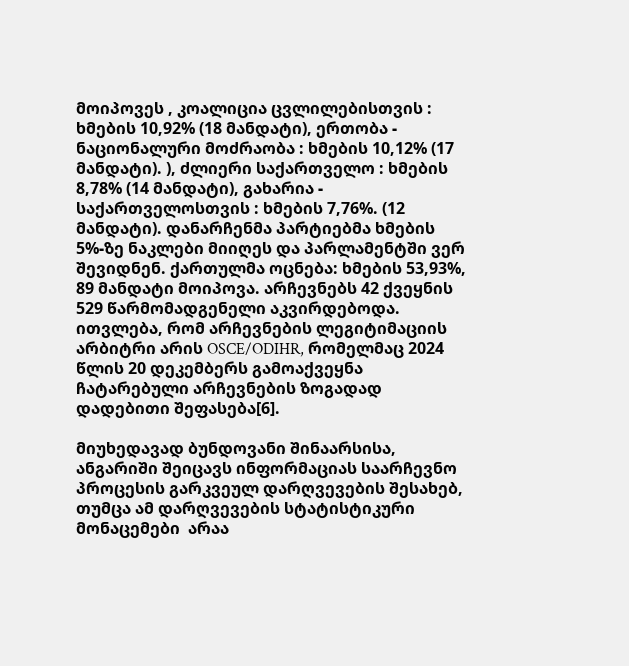მოიპოვეს , კოალიცია ცვლილებისთვის : ხმების 10,92% (18 მანდატი), ერთობა - ნაციონალური მოძრაობა : ხმების 10,12% (17 მანდატი). ), ძლიერი საქართველო : ხმების 8,78% (14 მანდატი), გახარია - საქართველოსთვის : ხმების 7,76%. (12 მანდატი). დანარჩენმა პარტიებმა ხმების 5%-ზე ნაკლები მიიღეს და პარლამენტში ვერ შევიდნენ. ქართულმა ოცნება: ხმების 53,93%, 89 მანდატი მოიპოვა. არჩევნებს 42 ქვეყნის 529 წარმომადგენელი აკვირდებოდა. ითვლება, რომ არჩევნების ლეგიტიმაციის არბიტრი არის OSCE/ODIHR, რომელმაც 2024 წლის 20 დეკემბერს გამოაქვეყნა ჩატარებული არჩევნების ზოგადად დადებითი შეფასება[6].

მიუხედავად ბუნდოვანი შინაარსისა, ანგარიში შეიცავს ინფორმაციას საარჩევნო პროცესის გარკვეულ დარღვევების შესახებ, თუმცა ამ დარღვევების სტატისტიკური მონაცემები  არაა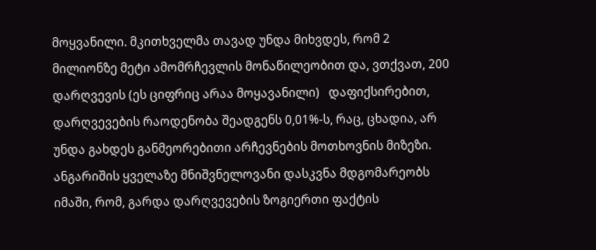მოყვანილი. მკითხველმა თავად უნდა მიხვდეს, რომ 2 მილიონზე მეტი ამომრჩევლის მონაწილეობით და, ვთქვათ, 200 დარღვევის (ეს ციფრიც არაა მოყავანილი)   დაფიქსირებით, დარღვევების რაოდენობა შეადგენს 0,01%-ს, რაც, ცხადია, არ უნდა გახდეს განმეორებითი არჩევნების მოთხოვნის მიზეზი. ანგარიშის ყველაზე მნიშვნელოვანი დასკვნა მდგომარეობს იმაში, რომ, გარდა დარღვევების ზოგიერთი ფაქტის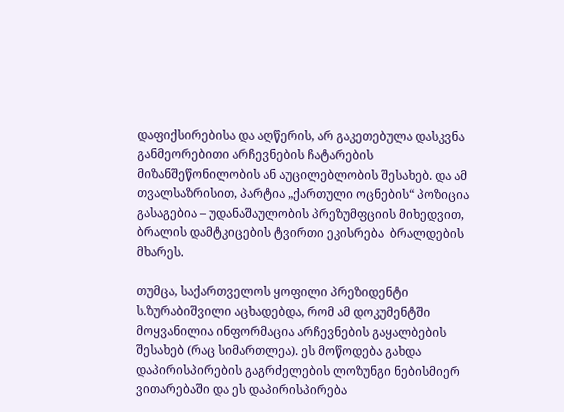დაფიქსირებისა და აღწერის, არ გაკეთებულა დასკვნა განმეორებითი არჩევნების ჩატარების მიზანშეწონილობის ან აუცილებლობის შესახებ. და ამ თვალსაზრისით, პარტია „ქართული ოცნების“ პოზიცია გასაგებია – უდანაშაულობის პრეზუმფციის მიხედვით, ბრალის დამტკიცების ტვირთი ეკისრება  ბრალდების მხარეს.

თუმცა, საქართველოს ყოფილი პრეზიდენტი ს.ზურაბიშვილი აცხადებდა, რომ ამ დოკუმენტში მოყვანილია ინფორმაცია არჩევნების გაყალბების შესახებ (რაც სიმართლეა). ეს მოწოდება გახდა დაპირისპირების გაგრძელების ლოზუნგი ნებისმიერ ვითარებაში და ეს დაპირისპირება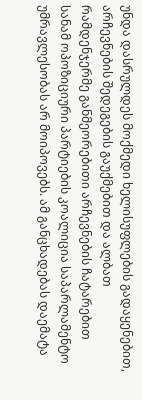უნდა დასრულდეს მოქმედი ხელისუფლების გადაყენებით, არჩევნების შედეგების გაუქმებით და ალბათ რამდენჯერმე განმეორებითი არჩევნების ჩატარებით სანამ ოპოზიციური პარტიების კოალიცია საპარლამენტო უმრავლესობას არ მოიპოვებს. ამ განცხადებას დაემატა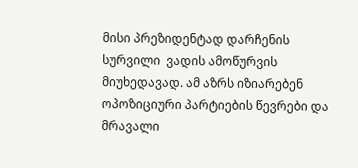მისი პრეზიდენტად დარჩენის სურვილი  ვადის ამოწურვის მიუხედავად. ამ აზრს იზიარებენ ოპოზიციური პარტიების წევრები და მრავალი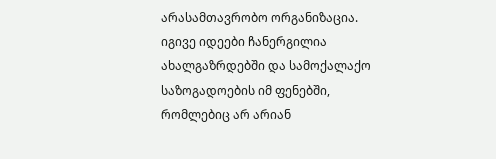არასამთავრობო ორგანიზაცია. იგივე იდეები ჩანერგილია ახალგაზრდებში და სამოქალაქო საზოგადოების იმ ფენებში, რომლებიც არ არიან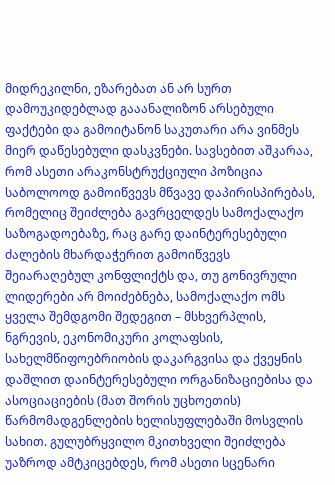მიდრეკილნი, ეზარებათ ან არ სურთ დამოუკიდებლად გააანალიზონ არსებული ფაქტები და გამოიტანონ საკუთარი არა ვინმეს მიერ დაწესებული დასკვნები. სავსებით აშკარაა, რომ ასეთი არაკონსტრუქციული პოზიცია საბოლოოდ გამოიწვევს მწვავე დაპირისპირებას, რომელიც შეიძლება გავრცელდეს სამოქალაქო საზოგადოებაზე, რაც გარე დაინტერესებული ძალების მხარდაჭერით გამოიწვევს შეიარაღებულ კონფლიქტს და, თუ გონივრული ლიდერები არ მოიძებნება, სამოქალაქო ომს ყველა შემდგომი შედეგით – მსხვერპლის, ნგრევის, ეკონომიკური კოლაფსის, სახელმწიფოებრიობის დაკარგვისა და ქვეყნის დაშლით დაინტერესებული ორგანიზაციებისა და ასოციაციების (მათ შორის უცხოეთის) წარმომადგენლების ხელისუფლებაში მოსვლის სახით. გულუბრყვილო მკითხველი შეიძლება უაზროდ ამტკიცებდეს, რომ ასეთი სცენარი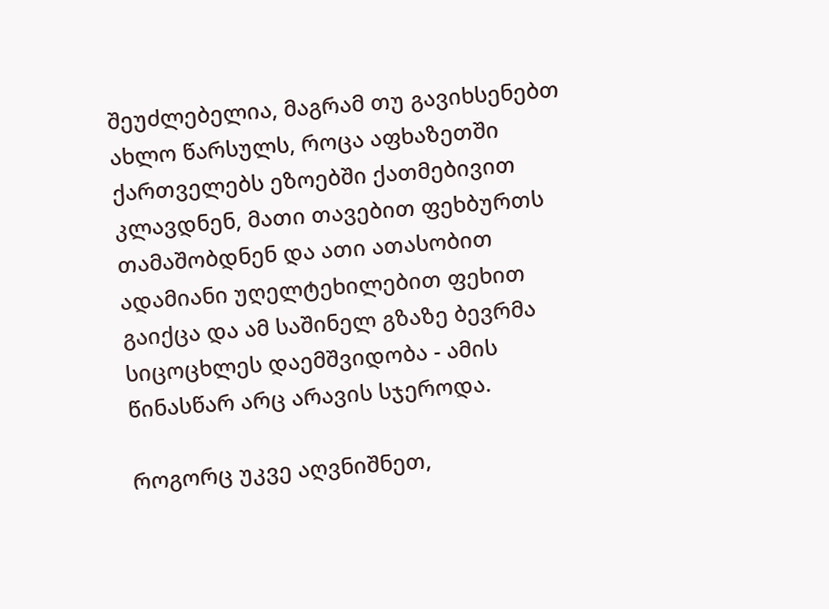შეუძლებელია, მაგრამ თუ გავიხსენებთ ახლო წარსულს, როცა აფხაზეთში ქართველებს ეზოებში ქათმებივით კლავდნენ, მათი თავებით ფეხბურთს თამაშობდნენ და ათი ათასობით ადამიანი უღელტეხილებით ფეხით გაიქცა და ამ საშინელ გზაზე ბევრმა სიცოცხლეს დაემშვიდობა - ამის წინასწარ არც არავის სჯეროდა.

როგორც უკვე აღვნიშნეთ,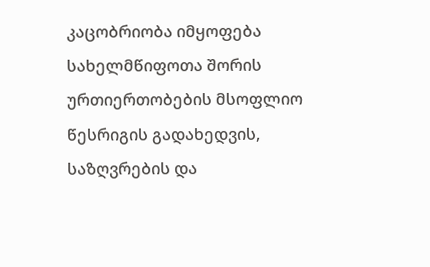კაცობრიობა იმყოფება სახელმწიფოთა შორის ურთიერთობების მსოფლიო წესრიგის გადახედვის, საზღვრების და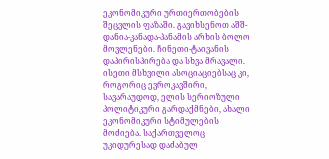ეკონომიკური ურთიერთობების შეცვლის ფაზაში. გავიხსენოთ აშშ-დანია-კანადა-პანამის არხის ბოლო მოვლენები. ჩინეთი-ტაივანის დაპირისპირება და სხვა მრავალი. ისეთი მსხვილი ასოციაციებსაც კი, როგორიც ევროკავშირი, სავარაუდოდ, ელის სერიოზული პოლიტიკური გარდაქმნები, ახალი ეკონომიკური სტიმულების მოძიება. საქართველოც უკიდურესად დაძაბულ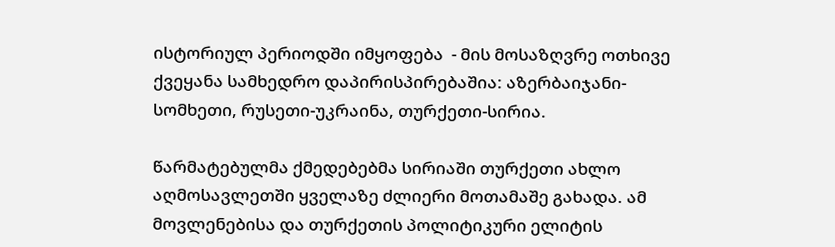ისტორიულ პერიოდში იმყოფება  - მის მოსაზღვრე ოთხივე ქვეყანა სამხედრო დაპირისპირებაშია: აზერბაიჯანი-სომხეთი, რუსეთი-უკრაინა, თურქეთი-სირია.

წარმატებულმა ქმედებებმა სირიაში თურქეთი ახლო აღმოსავლეთში ყველაზე ძლიერი მოთამაშე გახადა. ამ მოვლენებისა და თურქეთის პოლიტიკური ელიტის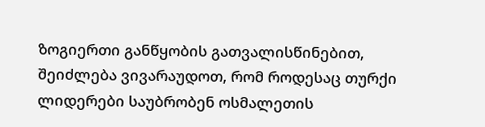ზოგიერთი განწყობის გათვალისწინებით, შეიძლება ვივარაუდოთ, რომ როდესაც თურქი ლიდერები საუბრობენ ოსმალეთის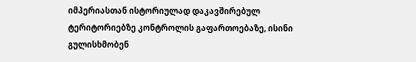იმპერიასთან ისტორიულად დაკავშირებულ ტერიტორიებზე კონტროლის გაფართოებაზე, ისინი გულისხმობენ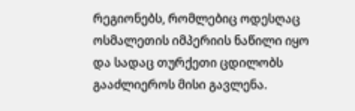რეგიონებს, რომლებიც ოდესღაც ოსმალეთის იმპერიის ნაწილი იყო და სადაც თურქეთი ცდილობს გააძლიეროს მისი გავლენა.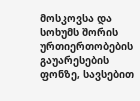მოსკოვსა და სოხუმს შორის ურთიერთობების გაუარესების ფონზე, სავსებით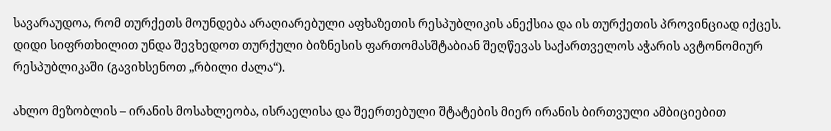სავარაუდოა, რომ თურქეთს მოუნდება არაღიარებული აფხაზეთის რესპუბლიკის ანექსია და ის თურქეთის პროვინციად იქცეს. დიდი სიფრთხილით უნდა შევხედოთ თურქული ბიზნესის ფართომასშტაბიან შეღწევას საქართველოს აჭარის ავტონომიურ რესპუბლიკაში (გავიხსენოთ „რბილი ძალა“).

ახლო მეზობლის – ირანის მოსახლეობა, ისრაელისა და შეერთებული შტატების მიერ ირანის ბირთვული ამბიციებით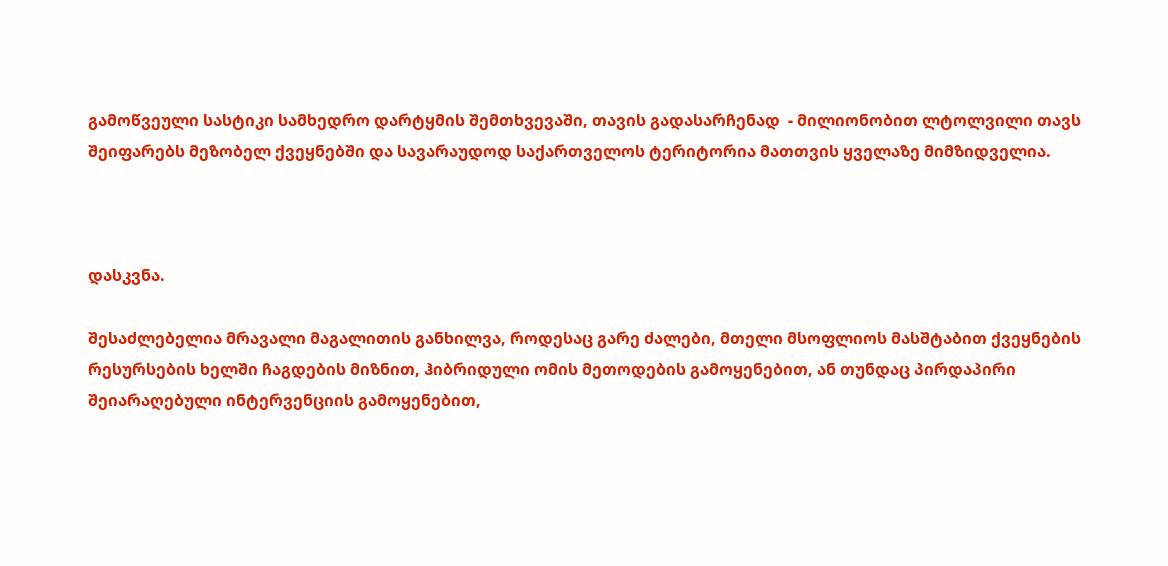გამოწვეული სასტიკი სამხედრო დარტყმის შემთხვევაში, თავის გადასარჩენად  - მილიონობით ლტოლვილი თავს შეიფარებს მეზობელ ქვეყნებში და სავარაუდოდ საქართველოს ტერიტორია მათთვის ყველაზე მიმზიდველია.



დასკვნა.

შესაძლებელია მრავალი მაგალითის განხილვა, როდესაც გარე ძალები, მთელი მსოფლიოს მასშტაბით ქვეყნების რესურსების ხელში ჩაგდების მიზნით, ჰიბრიდული ომის მეთოდების გამოყენებით, ან თუნდაც პირდაპირი შეიარაღებული ინტერვენციის გამოყენებით,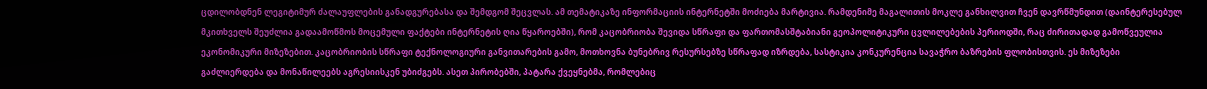ცდილობდნენ ლეგიტიმურ ძალაუფლების განადგურებასა და შემდგომ შეცვლას. ამ თემატიკაზე ინფორმაციის ინტერნეტში მოძიება მარტივია. რამდენიმე მაგალითის მოკლე განხილვით ჩვენ დავრწმუნდით (დაინტერესებულ მკითხველს შეუძლია გადაამოწმოს მოცემული ფაქტები ინტერნეტის ღია წყაროებში), რომ კაცობრიობა შევიდა სწრაფი და ფართომასშტაბიანი გეოპოლიტიკური ცვლილებების პერიოდში, რაც ძირითადად გამოწვეულია ეკონომიკური მიზეზებით. კაცობრიობის სწრაფი ტექნოლოგიური განვითარების გამო, მოთხოვნა ბუნებრივ რესურსებზე სწრაფად იზრდება, სასტიკია კონკურენცია სავაჭრო ბაზრების ფლობისთვის. ეს მიზეზები გაძლიერდება და მონაწილეებს აგრესიისკენ უბიძგებს. ასეთ პირობებში, პატარა ქვეყნებმა, რომლებიც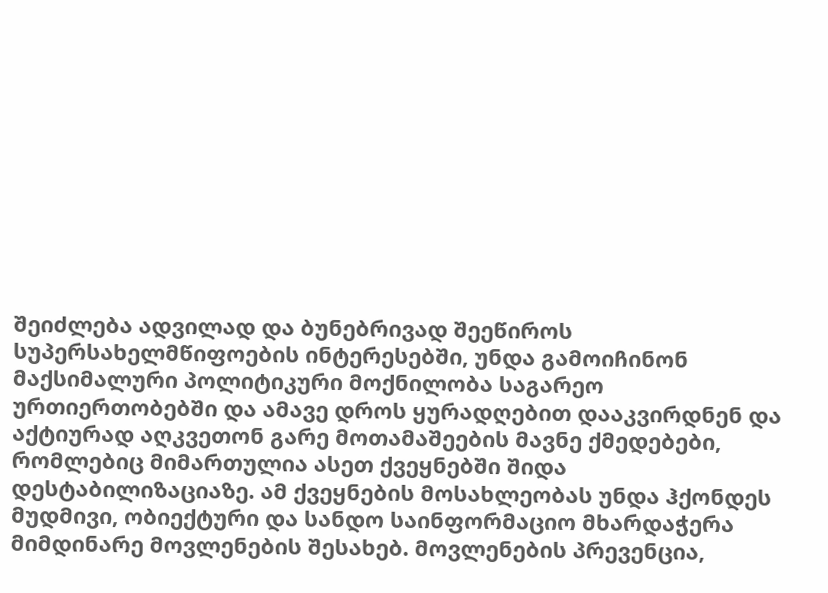შეიძლება ადვილად და ბუნებრივად შეეწიროს სუპერსახელმწიფოების ინტერესებში, უნდა გამოიჩინონ მაქსიმალური პოლიტიკური მოქნილობა საგარეო ურთიერთობებში და ამავე დროს ყურადღებით დააკვირდნენ და აქტიურად აღკვეთონ გარე მოთამაშეების მავნე ქმედებები, რომლებიც მიმართულია ასეთ ქვეყნებში შიდა დესტაბილიზაციაზე. ამ ქვეყნების მოსახლეობას უნდა ჰქონდეს მუდმივი, ობიექტური და სანდო საინფორმაციო მხარდაჭერა მიმდინარე მოვლენების შესახებ. მოვლენების პრევენცია,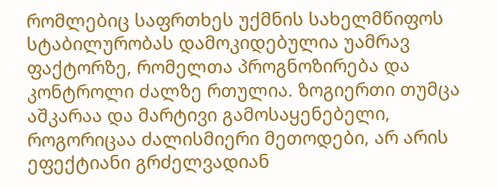რომლებიც საფრთხეს უქმნის სახელმწიფოს სტაბილურობას დამოკიდებულია უამრავ ფაქტორზე, რომელთა პროგნოზირება და კონტროლი ძალზე რთულია. ზოგიერთი თუმცა აშკარაა და მარტივი გამოსაყენებელი, როგორიცაა ძალისმიერი მეთოდები, არ არის ეფექტიანი გრძელვადიან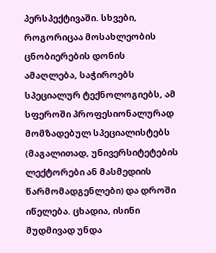პერსპექტივაში. სხვები, როგორიცაა მოსახლეობის ცნობიერების დონის ამაღლება, საჭიროებს სპეციალურ ტექნოლოგიებს, ამ სფეროში პროფესიონალურად მომზადებულ სპეციალისტებს (მაგალითად, უნივერსიტეტების ლექტორები ან მასმედიის წარმომადგენლები) და დროში იწელება. ცხადია, ისინი მუდმივად უნდა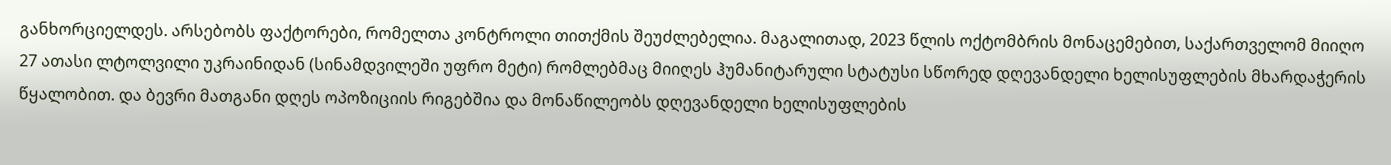განხორციელდეს. არსებობს ფაქტორები, რომელთა კონტროლი თითქმის შეუძლებელია. მაგალითად, 2023 წლის ოქტომბრის მონაცემებით, საქართველომ მიიღო 27 ათასი ლტოლვილი უკრაინიდან (სინამდვილეში უფრო მეტი) რომლებმაც მიიღეს ჰუმანიტარული სტატუსი სწორედ დღევანდელი ხელისუფლების მხარდაჭერის წყალობით. და ბევრი მათგანი დღეს ოპოზიციის რიგებშია და მონაწილეობს დღევანდელი ხელისუფლების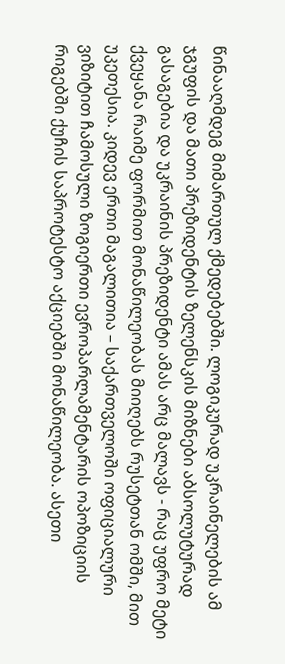წინააღმდეგ მიმართულ ქმედებებში. ლოგიკურად უკრაინელების ამ ჯგუფის და მათი პრეზიდენტის ზელენსკის მიზნები აბსოლუტურად გასაგებია და უკრაინის პრეზიდენტი ამას არც მალავს - რაც უფრო მეტი ქვეყანა რაიმე ფორმით მონაწილეობას მიიღებს რუსეტთან ომში, მით უკეთესია. კიდევ ერთი მაგალითია – საქართველოში ოფიციალური ვიზიტით ჩამოსული ზოგიერთი ევროპარლამენტარის ოპოზიციის რიგებში ქუჩის საპროტესტო აქციებში მონაწილეობა. ასეთი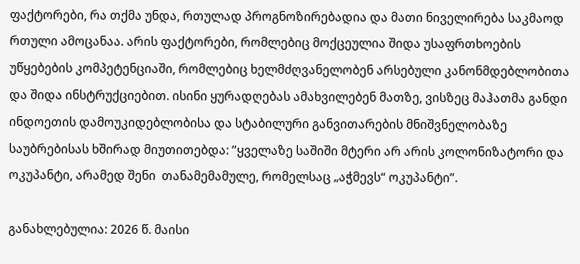ფაქტორები, რა თქმა უნდა, რთულად პროგნოზირებადია და მათი ნიველირება საკმაოდ რთული ამოცანაა. არის ფაქტორები, რომლებიც მოქცეულია შიდა უსაფრთხოების უწყებების კომპეტენციაში, რომლებიც ხელმძღვანელობენ არსებული კანონმდებლობითა და შიდა ინსტრუქციებით. ისინი ყურადღებას ამახვილებენ მათზე, ვისზეც მაჰათმა განდი ინდოეთის დამოუკიდებლობისა და სტაბილური განვითარების მნიშვნელობაზე საუბრებისას ხშირად მიუთითებდა: ”ყველაზე საშიში მტერი არ არის კოლონიზატორი და ოკუპანტი, არამედ შენი  თანამემამულე, რომელსაც „აჭმევს“ ოკუპანტი”.

განახლებულია: 2026 წ. მაისი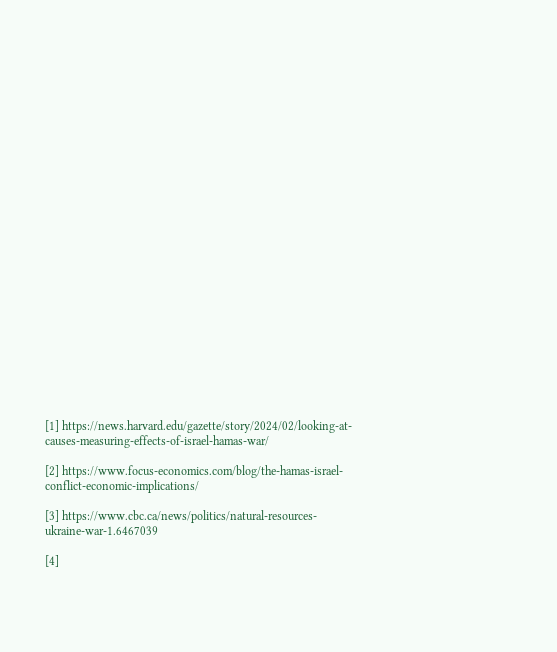[1] https://news.harvard.edu/gazette/story/2024/02/looking-at-causes-measuring-effects-of-israel-hamas-war/

[2] https://www.focus-economics.com/blog/the-hamas-israel-conflict-economic-implications/

[3] https://www.cbc.ca/news/politics/natural-resources-ukraine-war-1.6467039

[4]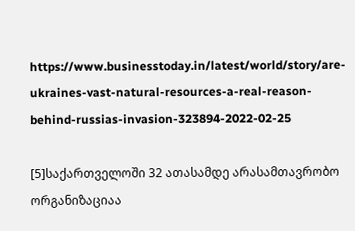https://www.businesstoday.in/latest/world/story/are-ukraines-vast-natural-resources-a-real-reason-behind-russias-invasion-323894-2022-02-25

[5]საქართველოში 32 ათასამდე არასამთავრობო ორგანიზაციაა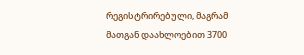რეგისტრირებული, მაგრამ მათგან დაახლოებით 3700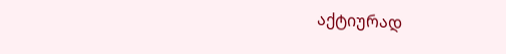აქტიურად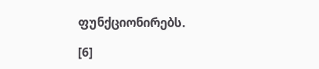ფუნქციონირებს.

[6]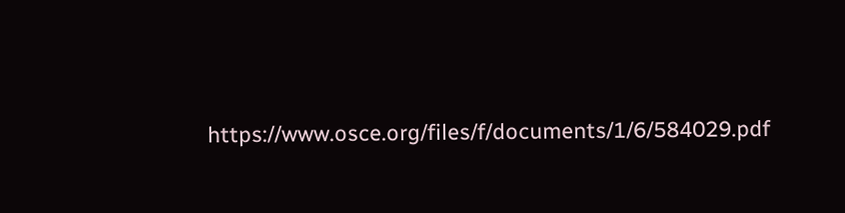https://www.osce.org/files/f/documents/1/6/584029.pdf